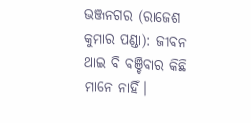ଭଞ୍ଜନଗର (ରାଜେଶ କୁମାର ପଣ୍ଡା): ଜୀବନ ଥାଇ ବି ବଞ୍ଚିବାର କିଛି ମାନେ ନାହିଁ।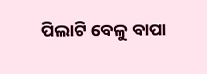ପିଲାଟି ବେଳୁ ବାପା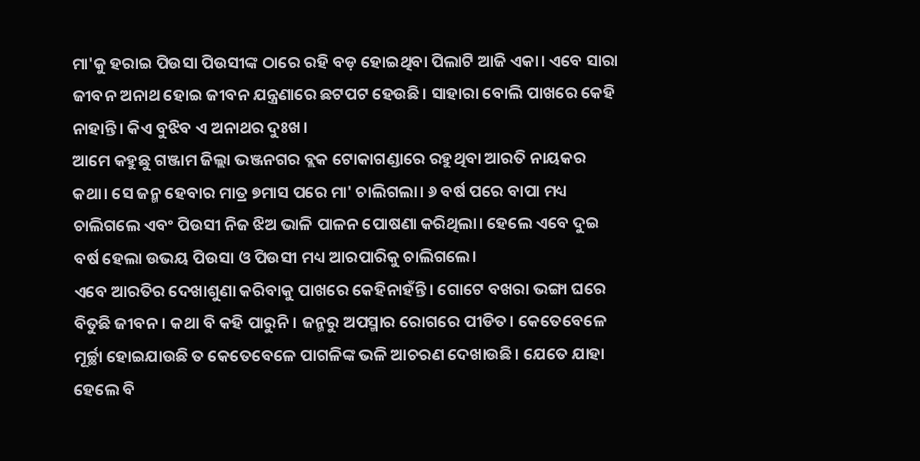ମା'କୁ ହରାଇ ପିଉସା ପିଉସୀଙ୍କ ଠାରେ ରହି ବଡ଼ ହୋଇଥିବା ପିଲାଟି ଆଜି ଏକା। ଏବେ ସାରା ଜୀବନ ଅନାଥ ହୋଇ ଜୀବନ ଯନ୍ତ୍ରଣାରେ ଛଟପଟ ହେଉଛି। ସାହାରା ବୋଲି ପାଖରେ କେହି ନାହାନ୍ତି। କିଏ ବୁଝିବ ଏ ଅନାଥର ଦୁଃଖ।
ଆମେ କହୁଛୁ ଗଞ୍ଜାମ ଜିଲ୍ଲା ଭଞ୍ଜନଗର ବ୍ଲକ ଟୋକାଗଣ୍ଡାରେ ରହୁଥିବା ଆରତି ନାୟକର କଥା। ସେ ଜନ୍ମ ହେବାର ମାତ୍ର ୭ମାସ ପରେ ମା' ଚାଲିଗଲା। ୬ ବର୍ଷ ପରେ ବାପା ମଧ୍ୟ ଚାଲିଗଲେ ଏବଂ ପିଉସୀ ନିଜ ଝିଅ ଭାଳି ପାଳନ ପୋଷଣା କରିଥିଲା। ହେଲେ ଏବେ ଦୁଇ ବର୍ଷ ହେଲା ଉଭୟ ପିଉସା ଓ ପିଉସୀ ମଧ୍ୟ ଆରପାରିକୁ ଚାଲିଗଲେ।
ଏବେ ଆରତିର ଦେଖାଶୁଣା କରିବାକୁ ପାଖରେ କେହିନାହଁନ୍ତି। ଗୋଟେ ବଖରା ଭଙ୍ଗା ଘରେ ବିତୁଛି ଜୀବନ। କଥା ବି କହି ପାରୁନି। ଜନ୍ମରୁ ଅପସ୍ମାର ରୋଗରେ ପୀଡିତ। କେତେବେଳେ ମୂର୍ଚ୍ଛା ହୋଇଯାଉଛି ତ କେତେବେଳେ ପାଗଳିଙ୍କ ଭଳି ଆଚରଣ ଦେଖାଉଛି। ଯେତେ ଯାହା ହେଲେ ବି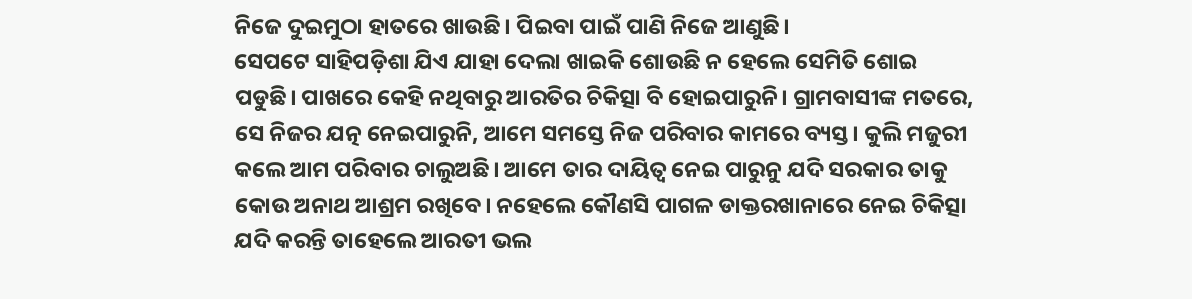ନିଜେ ଦୁଇମୁଠା ହାତରେ ଖାଉଛି। ପିଇବା ପାଇଁ ପାଣି ନିଜେ ଆଣୁଛି।
ସେପଟେ ସାହିପଡ଼ିଶା ଯିଏ ଯାହା ଦେଲା ଖାଇକି ଶୋଉଛି ନ ହେଲେ ସେମିତି ଶୋଇ ପଡୁଛି। ପାଖରେ କେହି ନଥିବାରୁ ଆରତିର ଚିକିତ୍ସା ବି ହୋଇପାରୁନି। ଗ୍ରାମବାସୀଙ୍କ ମତରେ, ସେ ନିଜର ଯତ୍ନ ନେଇପାରୁନି, ଆମେ ସମସ୍ତେ ନିଜ ପରିବାର କାମରେ ବ୍ୟସ୍ତ। କୁଲି ମଜୁରୀ କଲେ ଆମ ପରିବାର ଚାଲୁଅଛି। ଆମେ ତାର ଦାୟିତ୍ଵ ନେଇ ପାରୁନୁ ଯଦି ସରକାର ତାକୁ କୋଉ ଅନାଥ ଆଶ୍ରମ ରଖିବେ। ନହେଲେ କୌଣସି ପାଗଳ ଡାକ୍ତରଖାନାରେ ନେଇ ଚିକିତ୍ସା ଯଦି କରନ୍ତି ତାହେଲେ ଆରତୀ ଭଲ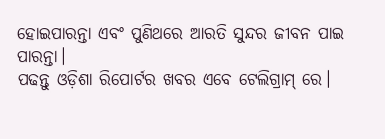ହୋଇପାରନ୍ତା ଏବଂ ପୁଣିଥରେ ଆରତି ସୁନ୍ଦର ଜୀବନ ପାଇ ପାରନ୍ତା।
ପଢନ୍ତୁ ଓଡ଼ିଶା ରିପୋର୍ଟର ଖବର ଏବେ ଟେଲିଗ୍ରାମ୍ ରେ।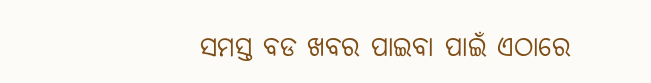ସମସ୍ତ ବଡ ଖବର ପାଇବା ପାଇଁ ଏଠାରେ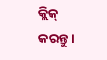କ୍ଲିକ୍ କରନ୍ତୁ।